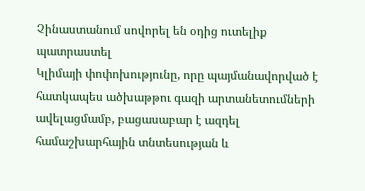Չինաստանում սովորել են օդից ուտելիք պատրաստել
Կլիմայի փոփոխությունը, որը պայմանավորված է հատկապես ածխաթթու գազի արտանետումների ավելացմամբ, բացասաբար է ազդել համաշխարհային տնտեսության և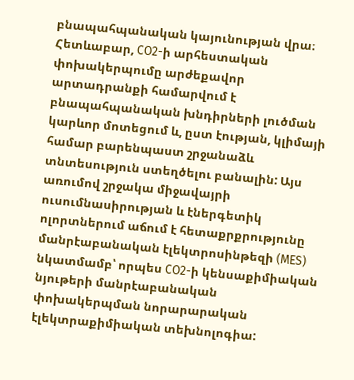բնապահպանական կայունության վրա։ Հետևաբար, CO2-ի արհեստական փոխակերպումը արժեքավոր արտադրանքի համարվում է բնապահպանական խնդիրների լուծման կարևոր մոտեցում և, ըստ էության, կլիմայի համար բարենպաստ շրջանաձև տնտեսություն ստեղծելու բանալին: Այս առումով շրջակա միջավայրի ուսումնասիրության և էներգետիկ ոլորտներում աճում է հետաքրքրությունը մանրէաբանական էլեկտրոսինթեզի (MES) նկատմամբ՝ որպես CO2-ի կենսաքիմիական նյութերի մանրէաբանական փոխակերպման նորարարական էլեկտրաքիմիական տեխնոլոգիա: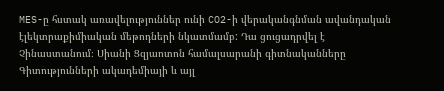MES-ը հստակ առավելություններ ունի CO2-ի վերականգնման ավանդական էլեկտրաքիմիական մեթոդների նկատմամբ: Դա ցուցադրվել է Չինաստանում։ Սիանի Ցզյաոտոն համալսարանի գիտնականները Գիտությունների ակադեմիայի և այլ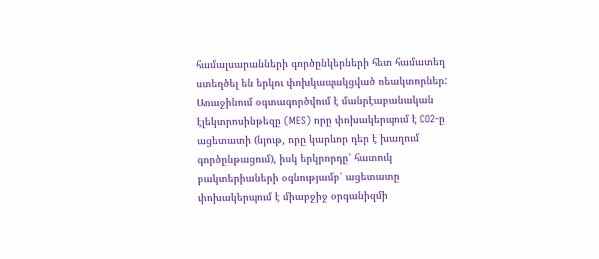համալսարանների գործընկերների հետ համատեղ ստեղծել են երկու փոխկապակցված ռեակտորներ: Առաջինում օգտագործվում է մանրէաբանական էլեկտրոսինթեզը (MES) որը փոխակերպում է CO2-ը ացետատի (նյութ, որը կարևոր դեր է խաղում գործընթացում), իսկ երկրորդը՝ հատուկ բակտերիաների օգնությամբ՝ ացետատը փոխակերպում է միաբջիջ օրգանիզմի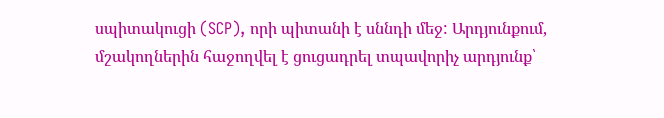սպիտակուցի (SCP), որի պիտանի է սննդի մեջ: Արդյունքում, մշակողներին հաջողվել է ցուցադրել տպավորիչ արդյունք՝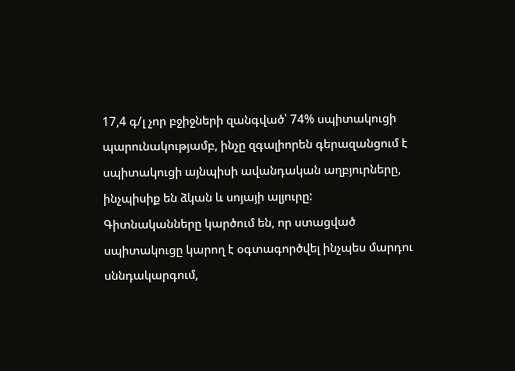17,4 գ/լ չոր բջիջների զանգված՝ 74% սպիտակուցի պարունակությամբ, ինչը զգալիորեն գերազանցում է սպիտակուցի այնպիսի ավանդական աղբյուրները, ինչպիսիք են ձկան և սոյայի ալյուրը:
Գիտնականները կարծում են, որ ստացված սպիտակուցը կարող է օգտագործվել ինչպես մարդու սննդակարգում,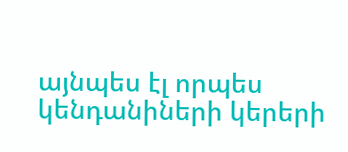այնպես էլ որպես կենդանիների կերերի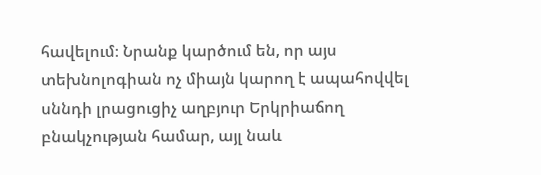հավելում։ Նրանք կարծում են, որ այս տեխնոլոգիան ոչ միայն կարող է ապահովվել սննդի լրացուցիչ աղբյուր Երկրիաճող բնակչության համար, այլ նաև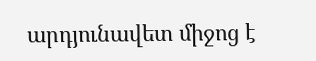արդյունավետ միջոց է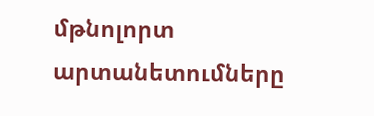մթնոլորտ արտանետումները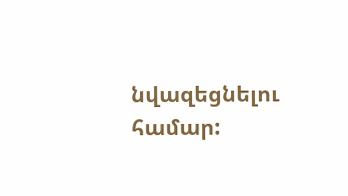նվազեցնելու համար: